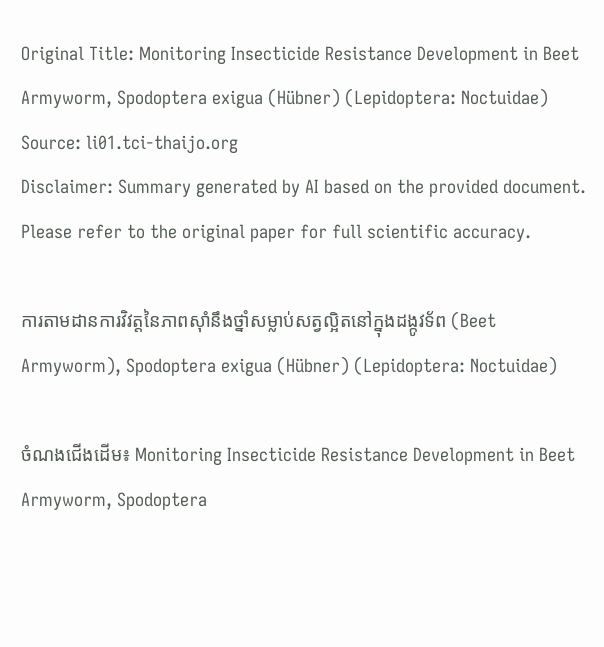Original Title: Monitoring Insecticide Resistance Development in Beet Armyworm, Spodoptera exigua (Hübner) (Lepidoptera: Noctuidae)
Source: li01.tci-thaijo.org
Disclaimer: Summary generated by AI based on the provided document. Please refer to the original paper for full scientific accuracy.

ការតាមដានការវិវត្តនៃភាពស៊ាំនឹងថ្នាំសម្លាប់សត្វល្អិតនៅក្នុងដង្កូវទ័ព (Beet Armyworm), Spodoptera exigua (Hübner) (Lepidoptera: Noctuidae)

ចំណងជើងដើម៖ Monitoring Insecticide Resistance Development in Beet Armyworm, Spodoptera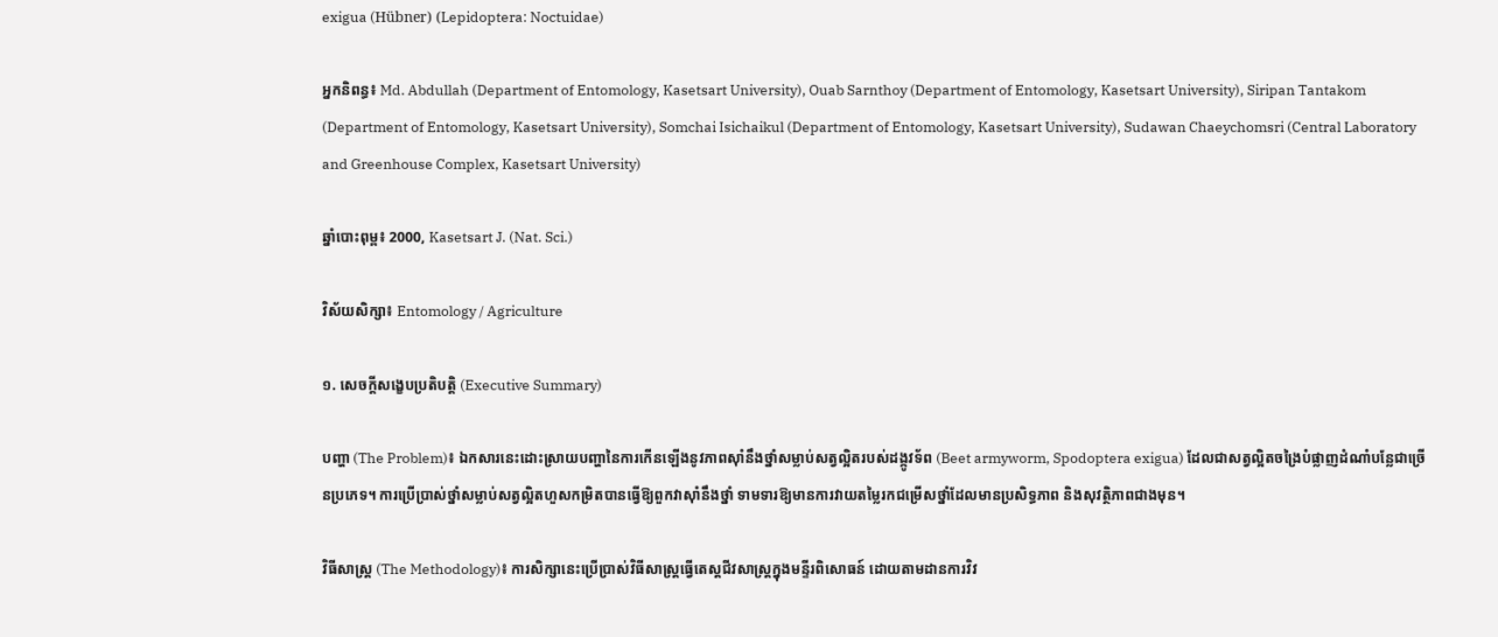exigua (Hübner) (Lepidoptera: Noctuidae)

អ្នកនិពន្ធ៖ Md. Abdullah (Department of Entomology, Kasetsart University), Ouab Sarnthoy (Department of Entomology, Kasetsart University), Siripan Tantakom (Department of Entomology, Kasetsart University), Somchai Isichaikul (Department of Entomology, Kasetsart University), Sudawan Chaeychomsri (Central Laboratory and Greenhouse Complex, Kasetsart University)

ឆ្នាំបោះពុម្ព៖ 2000, Kasetsart J. (Nat. Sci.)

វិស័យសិក្សា៖ Entomology / Agriculture

១. សេចក្តីសង្ខេបប្រតិបត្តិ (Executive Summary)

បញ្ហា (The Problem)៖ ឯកសារនេះដោះស្រាយបញ្ហានៃការកើនឡើងនូវភាពស៊ាំនឹងថ្នាំសម្លាប់សត្វល្អិតរបស់ដង្កូវទ័ព (Beet armyworm, Spodoptera exigua) ដែលជាសត្វល្អិតចង្រៃបំផ្លាញដំណាំបន្លែជាច្រើនប្រភេទ។ ការប្រើប្រាស់ថ្នាំសម្លាប់សត្វល្អិតហួសកម្រិតបានធ្វើឱ្យពួកវាស៊ាំនឹងថ្នាំ ទាមទារឱ្យមានការវាយតម្លៃរកជម្រើសថ្នាំដែលមានប្រសិទ្ធភាព និងសុវត្ថិភាពជាងមុន។

វិធីសាស្ត្រ (The Methodology)៖ ការសិក្សានេះប្រើប្រាស់វិធីសាស្ត្រធ្វើតេស្តជីវសាស្ត្រក្នុងមន្ទីរពិសោធន៍ ដោយតាមដានការវិវ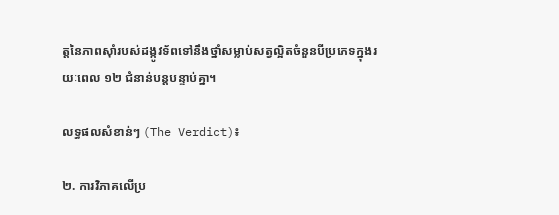ត្តនៃភាពស៊ាំរបស់ដង្កូវទ័ពទៅនឹងថ្នាំសម្លាប់សត្វល្អិតចំនួនបីប្រភេទក្នុងរយៈពេល ១២ ជំនាន់បន្តបន្ទាប់គ្នា។

លទ្ធផលសំខាន់ៗ (The Verdict)៖

២. ការវិភាគលើប្រ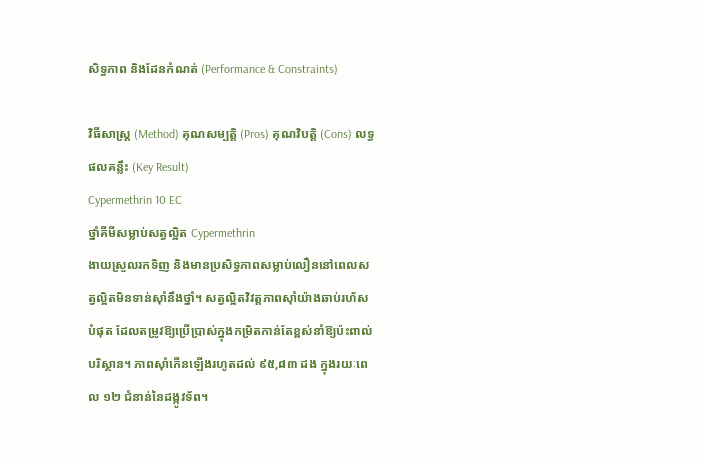សិទ្ធភាព និងដែនកំណត់ (Performance & Constraints)

វិធីសាស្ត្រ (Method) គុណសម្បត្តិ (Pros) គុណវិបត្តិ (Cons) លទ្ធផលគន្លឹះ (Key Result)
Cypermethrin 10 EC
ថ្នាំគីមីសម្លាប់សត្វល្អិត Cypermethrin
ងាយស្រួលរកទិញ និងមានប្រសិទ្ធភាពសម្លាប់លឿននៅពេលសត្វល្អិតមិនទាន់ស៊ាំនឹងថ្នាំ។ សត្វល្អិតវិវត្តភាពស៊ាំយ៉ាងឆាប់រហ័សបំផុត ដែលតម្រូវឱ្យប្រើប្រាស់ក្នុងកម្រិតកាន់តែខ្ពស់នាំឱ្យប៉ះពាល់បរិស្ថាន។ ភាពស៊ាំកើនឡើងរហូតដល់ ៩៥,៨៣ ដង ក្នុងរយៈពេល ១២ ជំនាន់នៃដង្កូវទ័ព។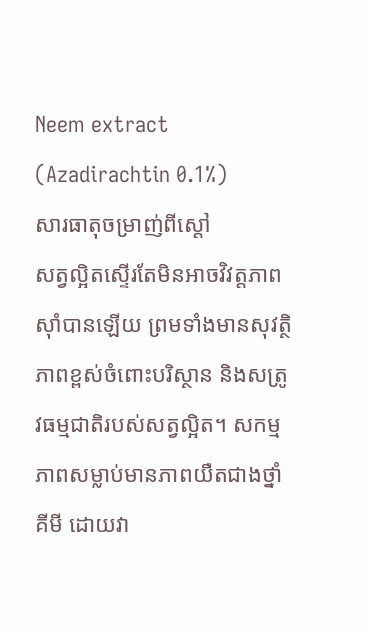Neem extract (Azadirachtin 0.1%)
សារធាតុចម្រាញ់ពីស្តៅ
សត្វល្អិតស្ទើរតែមិនអាចវិវត្តភាពស៊ាំបានឡើយ ព្រមទាំងមានសុវត្ថិភាពខ្ពស់ចំពោះបរិស្ថាន និងសត្រូវធម្មជាតិរបស់សត្វល្អិត។ សកម្មភាពសម្លាប់មានភាពយឺតជាងថ្នាំគីមី ដោយវា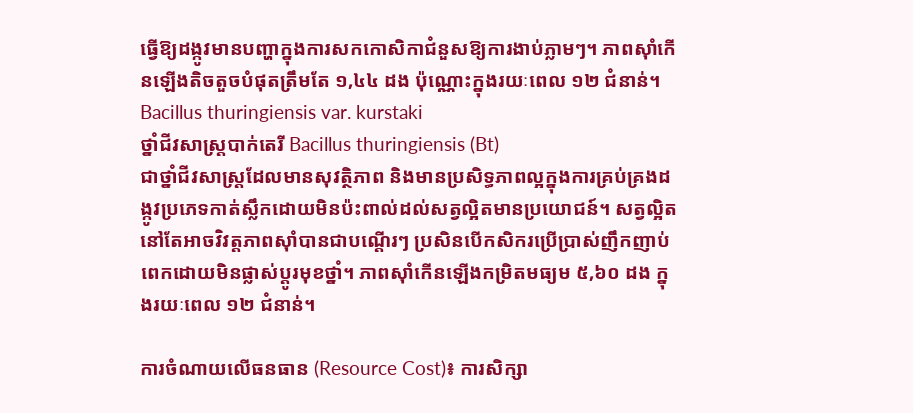ធ្វើឱ្យដង្កូវមានបញ្ហាក្នុងការសកកោសិកាជំនួសឱ្យការងាប់ភ្លាមៗ។ ភាពស៊ាំកើនឡើងតិចតួចបំផុតត្រឹមតែ ១,៤៤ ដង ប៉ុណ្ណោះក្នុងរយៈពេល ១២ ជំនាន់។
Bacillus thuringiensis var. kurstaki
ថ្នាំជីវសាស្រ្តបាក់តេរី Bacillus thuringiensis (Bt)
ជាថ្នាំជីវសាស្រ្តដែលមានសុវត្ថិភាព និងមានប្រសិទ្ធភាពល្អក្នុងការគ្រប់គ្រងដង្កូវប្រភេទកាត់ស្លឹកដោយមិនប៉ះពាល់ដល់សត្វល្អិតមានប្រយោជន៍។ សត្វល្អិតនៅតែអាចវិវត្តភាពស៊ាំបានជាបណ្តើរៗ ប្រសិនបើកសិករប្រើប្រាស់ញឹកញាប់ពេកដោយមិនផ្លាស់ប្តូរមុខថ្នាំ។ ភាពស៊ាំកើនឡើងកម្រិតមធ្យម ៥,៦០ ដង ក្នុងរយៈពេល ១២ ជំនាន់។

ការចំណាយលើធនធាន (Resource Cost)៖ ការសិក្សា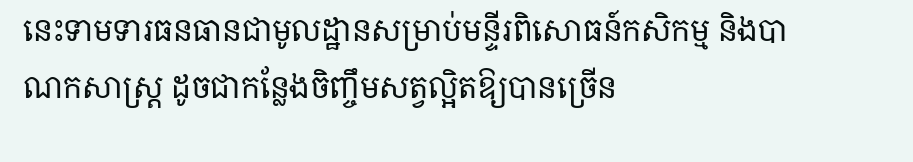នេះទាមទារធនធានជាមូលដ្ឋានសម្រាប់មន្ទីរពិសោធន៍កសិកម្ម និងបាណកសាស្ត្រ ដូចជាកន្លែងចិញ្ចឹមសត្វល្អិតឱ្យបានច្រើន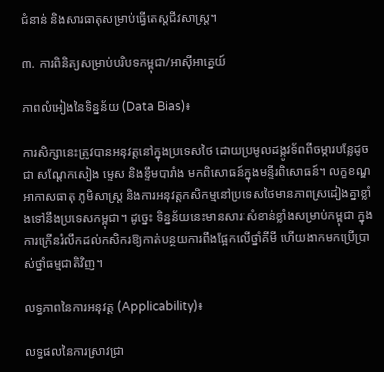ជំនាន់ និងសារធាតុសម្រាប់ធ្វើតេស្តជីវសាស្ត្រ។

៣. ការពិនិត្យសម្រាប់បរិបទកម្ពុជា/អាស៊ីអាគ្នេយ៍

ភាពលំអៀងនៃទិន្នន័យ (Data Bias)៖

ការសិក្សានេះត្រូវបានអនុវត្តនៅក្នុងប្រទេសថៃ ដោយប្រមូលដង្កូវទ័ពពីចម្ការបន្លែដូចជា សណ្តែកសៀង ម្ទេស និងខ្ទឹមបារាំង មកពិសោធន៍ក្នុងមន្ទីរពិសោធន៍។ លក្ខខណ្ឌអាកាសធាតុ ភូមិសាស្ត្រ និងការអនុវត្តកសិកម្មនៅប្រទេសថៃមានភាពស្រដៀងគ្នាខ្លាំងទៅនឹងប្រទេសកម្ពុជា។ ដូច្នេះ ទិន្នន័យនេះមានសារៈសំខាន់ខ្លាំងសម្រាប់កម្ពុជា ក្នុងការក្រើនរំលឹកដល់កសិករឱ្យកាត់បន្ថយការពឹងផ្អែកលើថ្នាំគីមី ហើយងាកមកប្រើប្រាស់ថ្នាំធម្មជាតិវិញ។

លទ្ធភាពនៃការអនុវត្ត (Applicability)៖

លទ្ធផលនៃការស្រាវជ្រា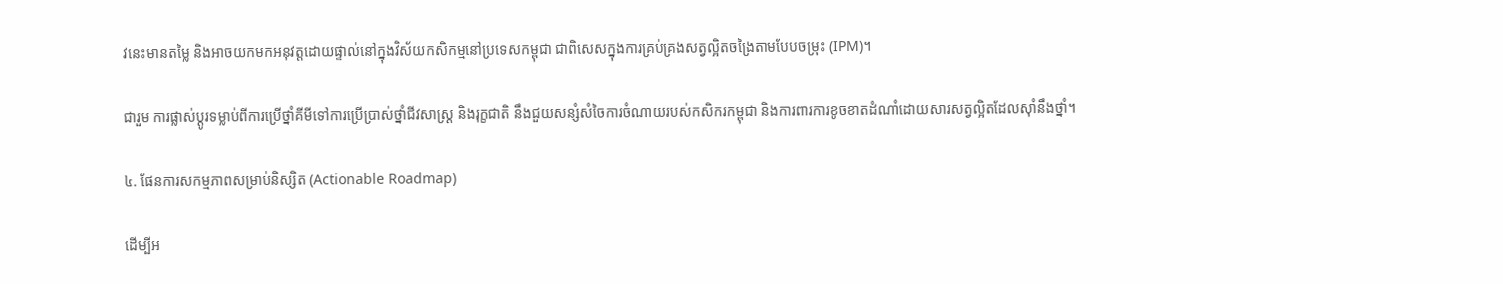វនេះមានតម្លៃ និងអាចយកមកអនុវត្តដោយផ្ទាល់នៅក្នុងវិស័យកសិកម្មនៅប្រទេសកម្ពុជា ជាពិសេសក្នុងការគ្រប់គ្រងសត្វល្អិតចង្រៃតាមបែបចម្រុះ (IPM)។

ជារួម ការផ្លាស់ប្តូរទម្លាប់ពីការប្រើថ្នាំគីមីទៅការប្រើប្រាស់ថ្នាំជីវសាស្ត្រ និងរុក្ខជាតិ នឹងជួយសន្សំសំចៃការចំណាយរបស់កសិករកម្ពុជា និងការពារការខូចខាតដំណាំដោយសារសត្វល្អិតដែលស៊ាំនឹងថ្នាំ។

៤. ផែនការសកម្មភាពសម្រាប់និស្សិត (Actionable Roadmap)

ដើម្បីអ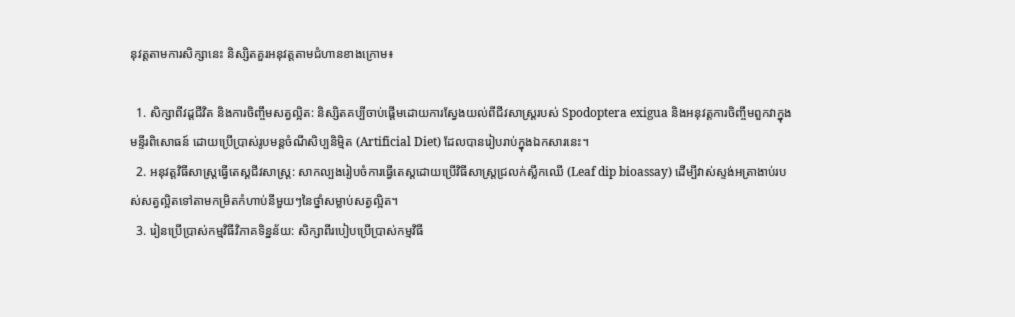នុវត្តតាមការសិក្សានេះ និស្សិតគួរអនុវត្តតាមជំហានខាងក្រោម៖

  1. សិក្សាពីវដ្តជីវិត និងការចិញ្ចឹមសត្វល្អិត: និស្សិតគប្បីចាប់ផ្តើមដោយការស្វែងយល់ពីជីវសាស្ត្ររបស់ Spodoptera exigua និងអនុវត្តការចិញ្ចឹមពួកវាក្នុងមន្ទីរពិសោធន៍ ដោយប្រើប្រាស់រូបមន្តចំណីសិប្បនិម្មិត (Artificial Diet) ដែលបានរៀបរាប់ក្នុងឯកសារនេះ។
  2. អនុវត្តវិធីសាស្ត្រធ្វើតេស្តជីវសាស្ត្រ: សាកល្បងរៀបចំការធ្វើតេស្តដោយប្រើវិធីសាស្ត្រជ្រលក់ស្លឹកឈើ (Leaf dip bioassay) ដើម្បីវាស់ស្ទង់អត្រាងាប់របស់សត្វល្អិតទៅតាមកម្រិតកំហាប់នីមួយៗនៃថ្នាំសម្លាប់សត្វល្អិត។
  3. រៀនប្រើប្រាស់កម្មវិធីវិភាគទិន្នន័យ: សិក្សាពីរបៀបប្រើប្រាស់កម្មវិធី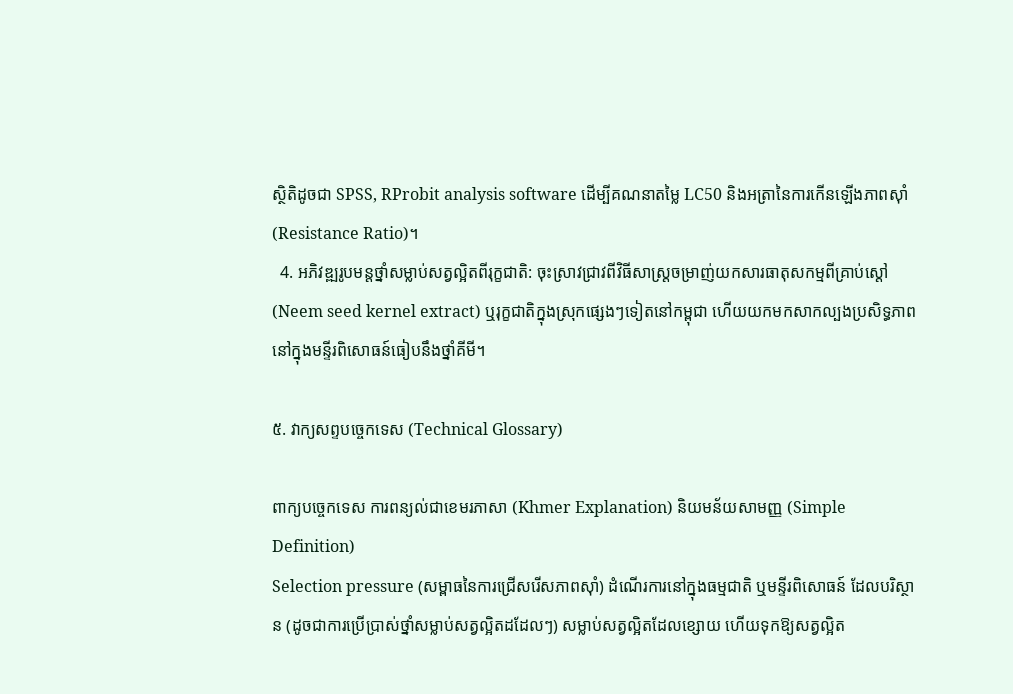ស្ថិតិដូចជា SPSS, RProbit analysis software ដើម្បីគណនាតម្លៃ LC50 និងអត្រានៃការកើនឡើងភាពស៊ាំ (Resistance Ratio)។
  4. អភិវឌ្ឍរូបមន្តថ្នាំសម្លាប់សត្វល្អិតពីរុក្ខជាតិ: ចុះស្រាវជ្រាវពីវិធីសាស្រ្តចម្រាញ់យកសារធាតុសកម្មពីគ្រាប់ស្តៅ (Neem seed kernel extract) ឬរុក្ខជាតិក្នុងស្រុកផ្សេងៗទៀតនៅកម្ពុជា ហើយយកមកសាកល្បងប្រសិទ្ធភាពនៅក្នុងមន្ទីរពិសោធន៍ធៀបនឹងថ្នាំគីមី។

៥. វាក្យសព្ទបច្ចេកទេស (Technical Glossary)

ពាក្យបច្ចេកទេស ការពន្យល់ជាខេមរភាសា (Khmer Explanation) និយមន័យសាមញ្ញ (Simple Definition)
Selection pressure (សម្ពាធនៃការជ្រើសរើសភាពស៊ាំ) ដំណើរការនៅក្នុងធម្មជាតិ ឬមន្ទីរពិសោធន៍ ដែលបរិស្ថាន (ដូចជាការប្រើប្រាស់ថ្នាំសម្លាប់សត្វល្អិតដដែលៗ) សម្លាប់សត្វល្អិតដែលខ្សោយ ហើយទុកឱ្យសត្វល្អិត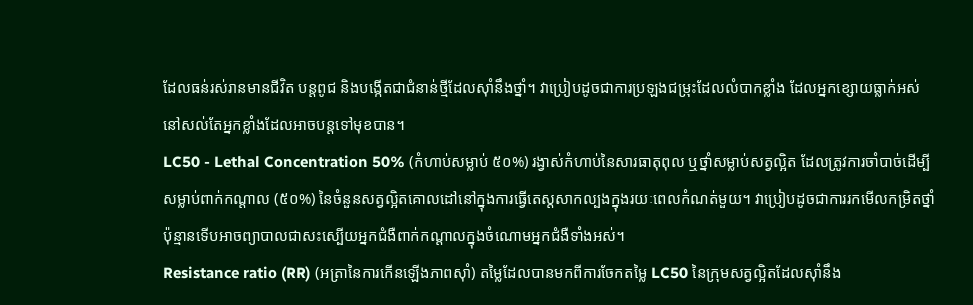ដែលធន់រស់រានមានជីវិត បន្តពូជ និងបង្កើតជាជំនាន់ថ្មីដែលស៊ាំនឹងថ្នាំ។ វាប្រៀបដូចជាការប្រឡងជម្រុះដែលលំបាកខ្លាំង ដែលអ្នកខ្សោយធ្លាក់អស់ នៅសល់តែអ្នកខ្លាំងដែលអាចបន្តទៅមុខបាន។
LC50 - Lethal Concentration 50% (កំហាប់សម្លាប់ ៥០%) រង្វាស់កំហាប់នៃសារធាតុពុល ឬថ្នាំសម្លាប់សត្វល្អិត ដែលត្រូវការចាំបាច់ដើម្បីសម្លាប់ពាក់កណ្តាល (៥០%) នៃចំនួនសត្វល្អិតគោលដៅនៅក្នុងការធ្វើតេស្តសាកល្បងក្នុងរយៈពេលកំណត់មួយ។ វាប្រៀបដូចជាការរកមើលកម្រិតថ្នាំប៉ុន្មានទើបអាចព្យាបាលជាសះស្បើយអ្នកជំងឺពាក់កណ្តាលក្នុងចំណោមអ្នកជំងឺទាំងអស់។
Resistance ratio (RR) (អត្រានៃការកើនឡើងភាពស៊ាំ) តម្លៃដែលបានមកពីការចែកតម្លៃ LC50 នៃក្រុមសត្វល្អិតដែលស៊ាំនឹង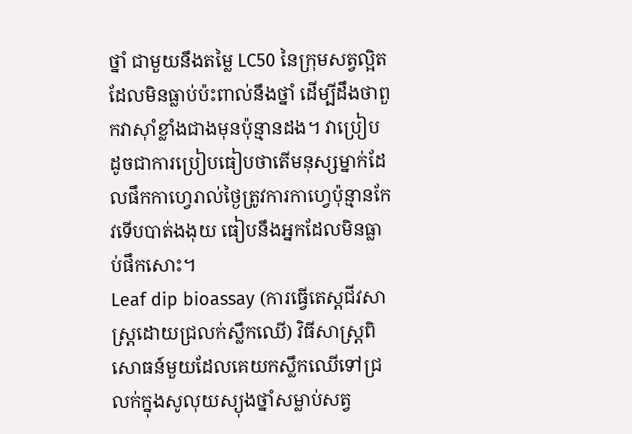ថ្នាំ ជាមួយនឹងតម្លៃ LC50 នៃក្រុមសត្វល្អិតដែលមិនធ្លាប់ប៉ះពាល់នឹងថ្នាំ ដើម្បីដឹងថាពួកវាស៊ាំខ្លាំងជាងមុនប៉ុន្មានដង។ វាប្រៀបដូចជាការប្រៀបធៀបថាតើមនុស្សម្នាក់ដែលផឹកកាហ្វេរាល់ថ្ងៃត្រូវការកាហ្វេប៉ុន្មានកែវទើបបាត់ងងុយ ធៀបនឹងអ្នកដែលមិនធ្លាប់ផឹកសោះ។
Leaf dip bioassay (ការធ្វើតេស្តជីវសាស្ត្រដោយជ្រលក់ស្លឹកឈើ) វិធីសាស្ត្រពិសោធន៍មួយដែលគេយកស្លឹកឈើទៅជ្រលក់ក្នុងសូលុយស្យុងថ្នាំសម្លាប់សត្វ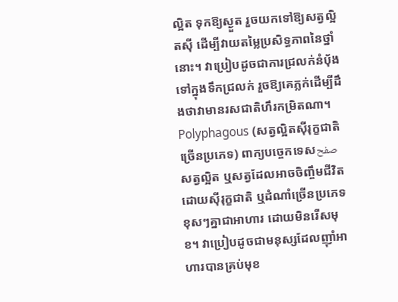ល្អិត ទុកឱ្យស្ងួត រួចយកទៅឱ្យសត្វល្អិតស៊ី ដើម្បីវាយតម្លៃប្រសិទ្ធភាពនៃថ្នាំនោះ។ វាប្រៀបដូចជាការជ្រលក់នំប៉័ងទៅក្នុងទឹកជ្រលក់ រួចឱ្យគេភ្លក់ដើម្បីដឹងថាវាមានរសជាតិហឹរកម្រិតណា។
Polyphagous (សត្វល្អិតស៊ីរុក្ខជាតិច្រើនប្រភេទ) ពាក្យបច្ចេកទេសصفحសត្វល្អិត ឬសត្វដែលអាចចិញ្ចឹមជីវិតដោយស៊ីរុក្ខជាតិ ឬដំណាំច្រើនប្រភេទខុសៗគ្នាជាអាហារ ដោយមិនរើសមុខ។ វាប្រៀបដូចជាមនុស្សដែលញ៉ាំអាហារបានគ្រប់មុខ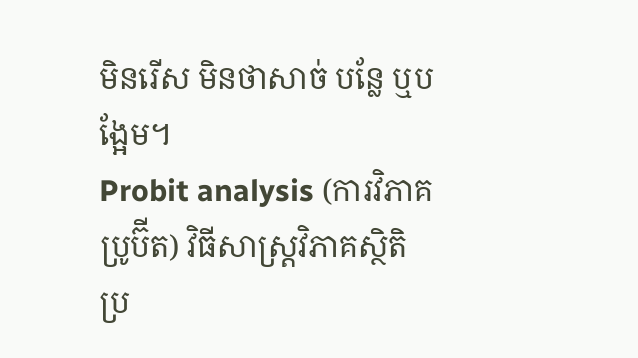មិនរើស មិនថាសាច់ បន្លែ ឬបង្អែម។
Probit analysis (ការវិភាគប្រូប៊ីត) វិធីសាស្ត្រវិភាគស្ថិតិប្រ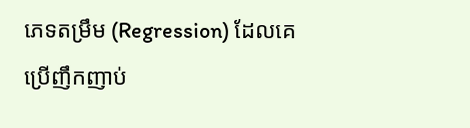ភេទតម្រឹម (Regression) ដែលគេប្រើញឹកញាប់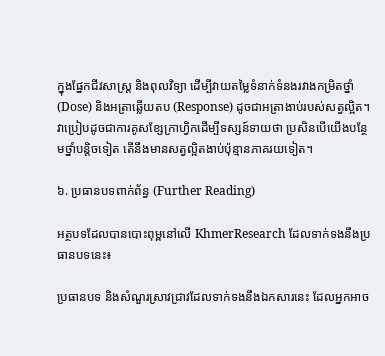ក្នុងផ្នែកជីវសាស្រ្ត និងពុលវិទ្យា ដើម្បីវាយតម្លៃទំនាក់ទំនងរវាងកម្រិតថ្នាំ (Dose) និងអត្រាឆ្លើយតប (Response) ដូចជាអត្រាងាប់របស់សត្វល្អិត។ វាប្រៀបដូចជាការគូសខ្សែក្រាហ្វិកដើម្បីទស្សន៍ទាយថា ប្រសិនបើយើងបន្ថែមថ្នាំបន្តិចទៀត តើនឹងមានសត្វល្អិតងាប់ប៉ុន្មានភាគរយទៀត។

៦. ប្រធានបទពាក់ព័ន្ធ (Further Reading)

អត្ថបទដែលបានបោះពុម្ពនៅលើ KhmerResearch ដែលទាក់ទងនឹងប្រធានបទនេះ៖

ប្រធានបទ និងសំណួរស្រាវជ្រាវដែលទាក់ទងនឹងឯកសារនេះ ដែលអ្នកអាច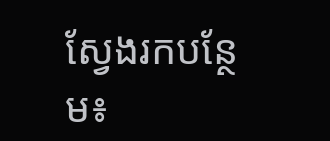ស្វែងរកបន្ថែម៖